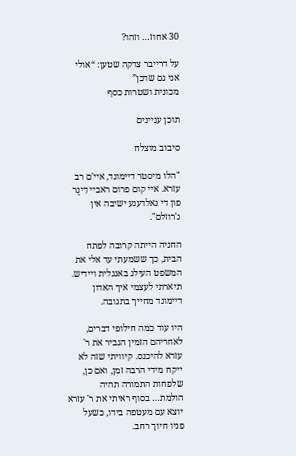30 אחוז… וזהו?

על דרייבר צדקה שטען: “אולי אני גם שדכן”
מכונית ושטרות כסף

תוכן עניינים

סיבוב מוצלח

"הלו מיסטר דיימונד, איי'ם רב עזרא. איי קום פרום ראביי דִינֶר פון די גאלדענע ישיבה אין ג'רוזלם".

החניה הייתה קרובה לפתח הבית, כך ששמעתי עד אלי את המשפט העילג באנגלית ויידיש. תיארתי לעצמי איך האדון דיימונד מחייך בתגובה.

היו עוד כמה חילופי דברים, לאחריהם הזמין הגביר את ר' עזרא להיכנס. קיוויתי שזה לא ייקח מידי הרבה זמן, ואם כן, שלפחות התמורה תהיה הולמת… בסוף ראיתי את ר' עזרא יוצא עם מעטפה בידו, כשעל פניו חיוך רחב.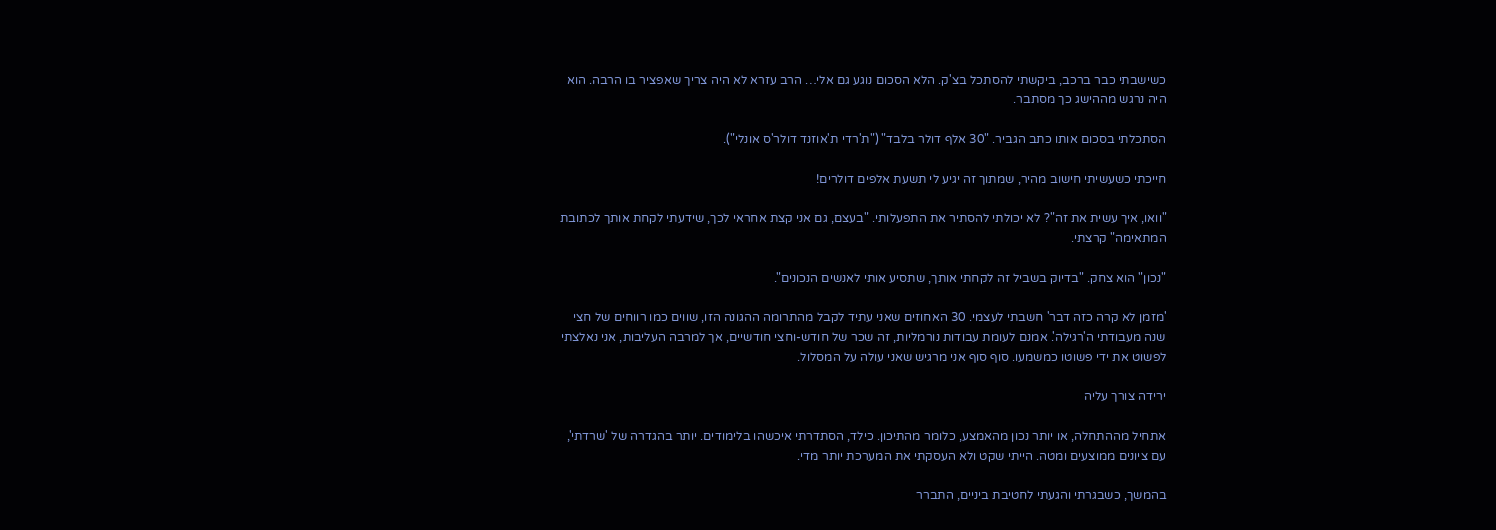כשישבתי כבר ברכב, ביקשתי להסתכל בצ'ק. הלא הסכום נוגע גם אלי… הרב עזרא לא היה צריך שאפציר בו הרבה. הוא היה נרגש מההישג כך מסתבר.

הסתכלתי בסכום אותו כתב הגביר. "30 אלף דולר בלבד" ("ת'רדי ת'אוזנד דולר'ס אונלי").

חייכתי כשעשיתי חישוב מהיר, שמתוך זה יגיע לי תשעת אלפים דולרים!

"וואו, איך עשית את זה"? לא יכולתי להסתיר את התפעלותי. "בעצם, גם אני קצת אחראי לכך, שידעתי לקחת אותך לכתובת המתאימה" קרצתי.

"נכון" הוא צחק. "בדיוק בשביל זה לקחתי אותך, שתסיע אותי לאנשים הנכונים".

'מזמן לא קרה כזה דבר' חשבתי לעצמי. 30 האחוזים שאני עתיד לקבל מהתרומה ההגונה הזו, שווים כמו רווחים של חצי שנה מעבודתי ה'רגילה'. אמנם לעומת עבודות נורמליות, זה שכר של חודש-וחצי חודשיים, אך למרבה העליבות, אני נאלצתי לפשוט את ידי פשוטו כמשמעו. סוף סוף אני מרגיש שאני עולה על המסלול.

ירידה צורך עליה

אתחיל מההתחלה, או יותר נכון מהאמצע, כלומר מהתיכון. כילד, הסתדרתי איכשהו בלימודים. יותר בהגדרה של 'שרדתי', עם ציונים ממוצעים ומטה. הייתי שקט ולא העסקתי את המערכת יותר מדי.

בהמשך, כשבגרתי והגעתי לחטיבת ביניים, התברר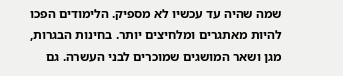שמה שהיה עד עכשיו לא מספיק. הלימודים הפכו להיות מאתגרים ומלחיצים יותר. בחינות הבגרות, מגן ושאר המושגים שמוכרים לבני העשרה. גם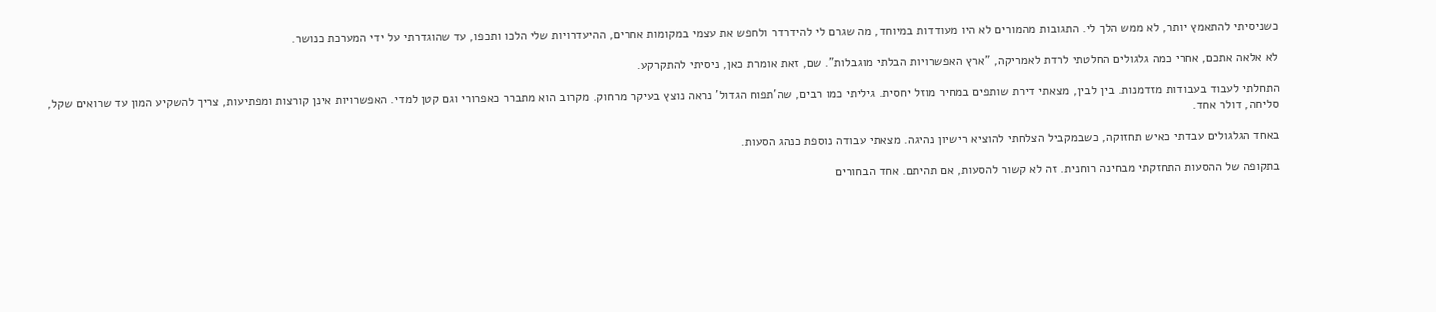כשניסיתי להתאמץ יותר, לא ממש הלך לי. התגובות מהמורים לא היו מעודדות במיוחד, מה שגרם לי להידרדר ולחפש את עצמי במקומות אחרים, ההיעדרויות שלי הלכו ותכפו, עד שהוגדרתי על ידי המערכת כנושר.

לא אלאה אתכם, אחרי כמה גלגולים החלטתי לרדת לאמריקה, "ארץ האפשרויות הבלתי מוגבלות". שם, זאת אומרת כאן, ניסיתי להתקרקע.

התחלתי לעבוד בעבודות מזדמנות. בין לבין, מצאתי דירת שותפים במחיר מוזל יחסית. גיליתי כמו רבים, שה'תפוח הגדול' נראה נוצץ בעיקר מרחוק. מקרוב הוא מתברר כאפרורי וגם קטן למדי. האפשרויות אינן קורצות ומפתיעות, צריך להשקיע המון עד שרואים שקל, סליחה, דולר אחד.

באחד הגלגולים עבדתי כאיש תחזוקה, כשבמקביל הצלחתי להוציא רישיון נהיגה. מצאתי עבודה נוספת כנהג הסעות.

בתקופה של ההסעות התחזקתי מבחינה רוחנית. זה לא קשור להסעות, אם תהיתם. אחד הבחורים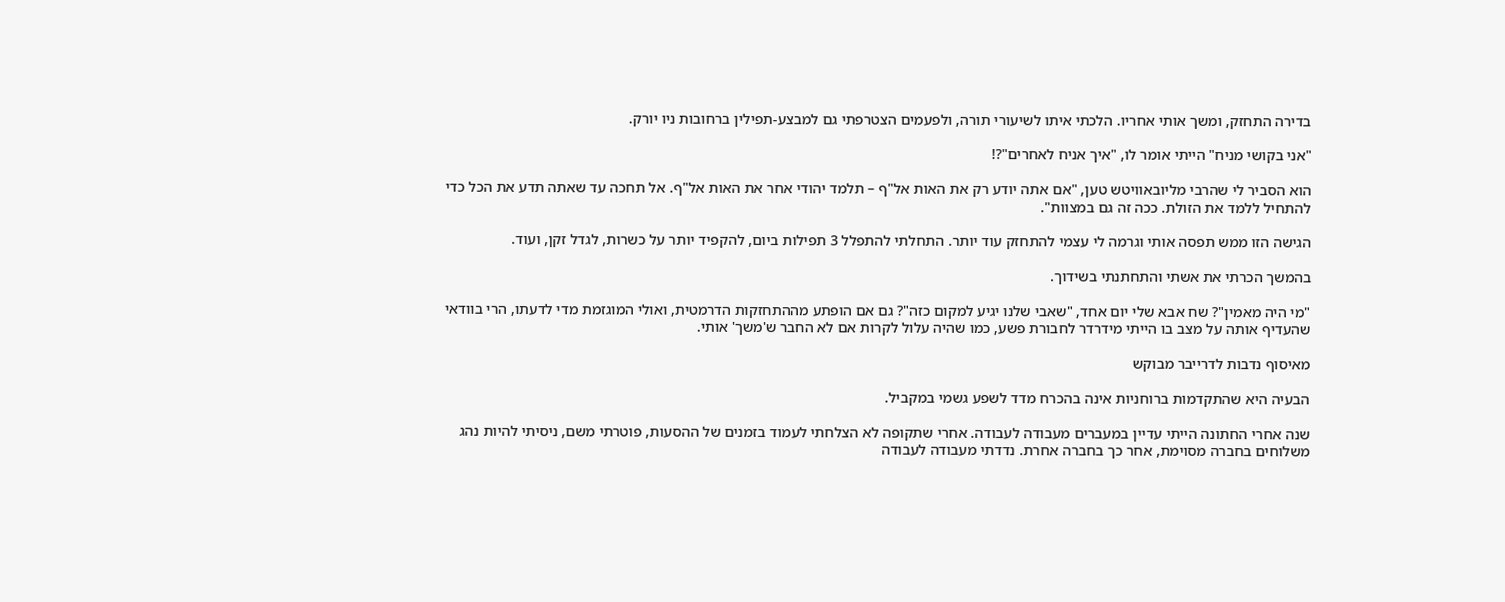בדירה התחזק, ומשך אותי אחריו. הלכתי איתו לשיעורי תורה, ולפעמים הצטרפתי גם למבצע-תפילין ברחובות ניו יורק.

"אני בקושי מניח" הייתי אומר לו, "איך אניח לאחרים"?!

הוא הסביר לי שהרבי מליובאוויטש טען, "אם אתה יודע רק את האות אל"ף – תלמד יהודי אחר את האות אל"ף. אל תחכה עד שאתה תדע את הכל כדי להתחיל ללמד את הזולת. ככה זה גם במצוות".

הגישה הזו ממש תפסה אותי וגרמה לי עצמי להתחזק עוד יותר. התחלתי להתפלל 3 תפילות ביום, להקפיד יותר על כשרות, לגדל זקן, ועוד.

בהמשך הכרתי את אשתי והתחתנתי בשידוך.

"מי היה מאמין"? שח אבא שלי יום אחד, "שאבי שלנו יגיע למקום כזה"? גם אם הופתע מההתחזקות הדרמטית, ואולי המוגזמת מדי לדעתו, הרי בוודאי שהעדיף אותה על מצב בו הייתי מידרדר לחבורת פשע, כמו שהיה עלול לקרות אם לא החבר ש'משך' אותי.

מאיסוף נדבות לדרייבר מבוקש

הבעיה היא שהתקדמות ברוחניות אינה בהכרח מדד לשפע גשמי במקביל.

שנה אחרי החתונה הייתי עדיין במעברים מעבודה לעבודה. אחרי שתקופה לא הצלחתי לעמוד בזמנים של ההסעות, פוטרתי משם, ניסיתי להיות נהג משלוחים בחברה מסוימת, אחר כך בחברה אחרת. נדדתי מעבודה לעבודה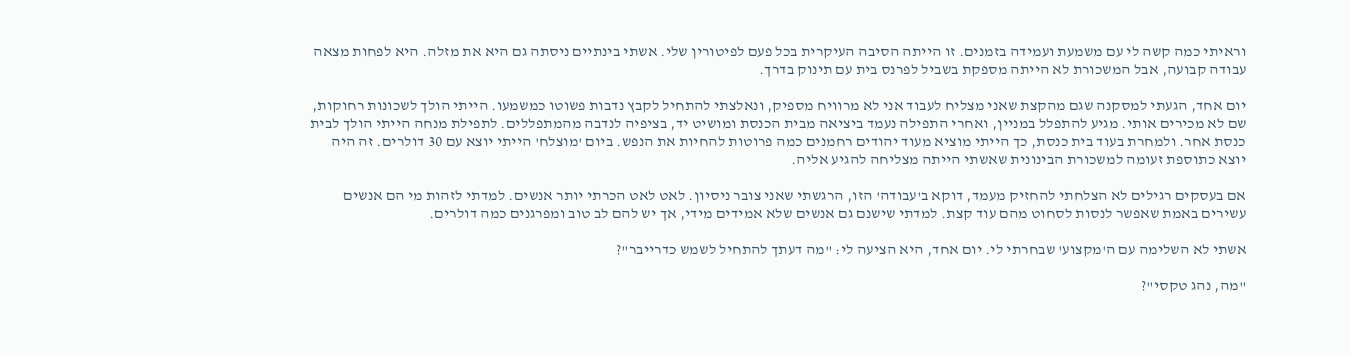וראיתי כמה קשה לי עם משמעת ועמידה בזמנים. זו הייתה הסיבה העיקרית בכל פעם לפיטורין שלי. אשתי בינתיים ניסתה גם היא את מזלה. היא לפחות מצאה עבודה קבועה, אבל המשכורת לא הייתה מספקת בשביל לפרנס בית עם תינוק בדרך.

יום אחד, הגעתי למסקנה שגם מהקצת שאני מצליח לעבוד אני לא מרוויח מספיק, ונאלצתי להתחיל לקבץ נדבות פשוטו כמשמעו. הייתי הולך לשכונות רחוקות, שם לא מכירים אותי. מגיע להתפלל במניין, ואחרי התפילה נעמד ביציאה מבית הכנסת ומושיט יד, בציפיה לנדבה מהמתפללים. לתפילת מנחה הייתי הולך לבית כנסת אחר. ולמחרת בעוד בית כנסת, כך הייתי מוציא מעוד יהודים רחמנים כמה פרוטות להחיות את הנפש. ביום 'מוצלח' הייתי יוצא עם 30 דולרים. זה היה יוצא כתוספת זעומה למשכורת הבינונית שאשתי הייתה מצליחה להגיע אליה.

אם בעסקים רגילים לא הצלחתי להחזיק מעמד, דוקא ב'עבודה' הזו, הרגשתי שאני צובר ניסיון. לאט לאט הכרתי יותר אנשים. למדתי לזהות מי הם אנשים עשירים באמת שאפשר לנסות לסחוט מהם עוד קצת. למדתי שישנם גם אנשים שלא אמידים מידי, אך יש להם לב טוב ומפרגנים כמה דולרים.

אשתי לא השלימה עם ה'מקצוע' שבחרתי לי. יום אחד, היא הציעה לי: "מה דעתך להתחיל לשמש כדרייבר"?

"מה, נהג טקסי"?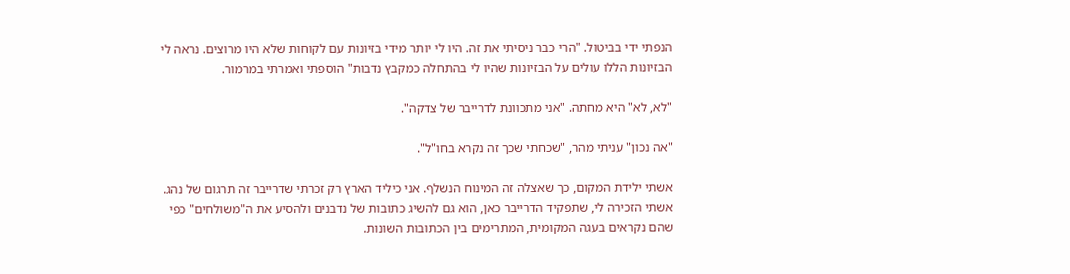הנפתי ידי בביטול. "הרי כבר ניסיתי את זה. היו לי יותר מידי בזיונות עם לקוחות שלא היו מרוצים. נראה לי הבזיונות הללו עולים על הבזיונות שהיו לי בהתחלה כמקבץ נדבות" הוספתי ואמרתי במרמור.

"לא, לא" היא מחתה. "אני מתכוונת לדרייבר של צדקה".

"אה נכון" עניתי מהר, "שכחתי שכך זה נקרא בחו"ל".

אשתי ילידת המקום, כך שאצלה זה המינוח הנשלף. אני כיליד הארץ רק זכרתי שדרייבר זה תרגום של נהג. אשתי הזכירה לי, שתפקיד הדרייבר כאן, הוא גם להשיג כתובות של נדבנים ולהסיע את ה"משוּלחים" כפי שהם נקראים בעגה המקומית, המתרימים בין הכתובות השונות.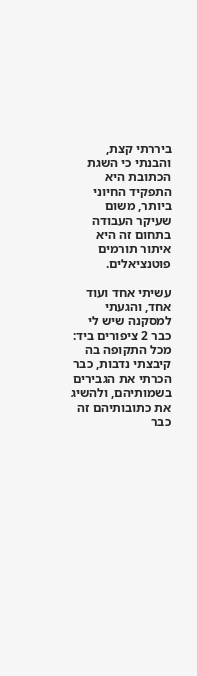ביררתי קצת, והבנתי כי השגת הכתובת היא התפקיד החיוני ביותר, משום שעיקר העבודה בתחום זה היא איתור תורמים פוטנציאלים.

עשיתי אחד ועוד אחד, והגעתי למסקנה שיש לי כבר 2 ציפורים ביד: מכל התקופה בה קיבצתי נדבות, כבר הכרתי את הגבירים בשמותיהם, ולהשיג את כתובותיהם זה כבר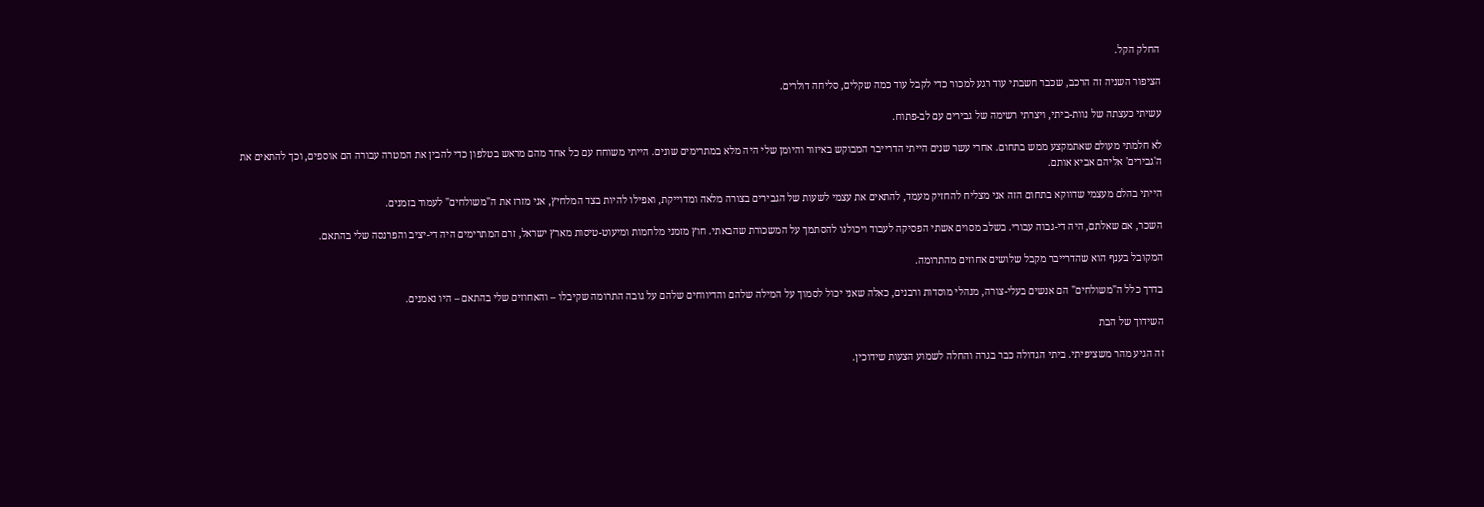החלק הקל.

הציפור השניה זה הרכב, שכבר חשבתי עוד רגע למכור כדי לקבל עוד כמה שקלים, סליחה דולרים.

עשיתי כעצתה של נוות-ביתי, ויצרתי רשימה של גבירים עם לב-פתוח.

לא חלמתי מעולם שאתמקצע ממש בתחום. אחרי עשר שנים הייתי הדרייבר המבוקש באיזור והיומן שלי היה מלא במתרימים שונים. הייתי משוחח עם כל אחד מהם מראש בטלפון כדי להבין את המטרה עבורה הם אוספים, וכך להתאים את ה'גבירים' אליהם אביא אותם.

הייתי בהלם מעצמי שדווקא בתחום הזה אני מצליח להחזיק מעמד, להתאים את עצמי לשעות של הגבירים בצורה מלאה ומדוייקת, ואפילו להיות בצד המלחיץ, אני מזרז את ה"משולחים" לעמוד בזמנים.

השכר, אם שאלתם, היה די-גבוה עבורי. בשלב מסוים אשתי הפסיקה לעבוד ויכולנו להסתמך על המשכורת שהבאתי. חוץ מזמני מלחמות ומיעוט-טיסות מארץ ישראל, זרם המתרימים היה די-יציב והפרנסה שלי בהתאם.

המקובל בענף הוא שהדרייבר מקבל שלושים אחוזים מהתרומה.

בדרך כלל ה"משולחים" הם אנשים בעלי-צורה, מנהלי מוסדות ורבנים, כאלה שאני יכול לסמוך על המילה שלהם והדיווחים שלהם על גובה התרומה שקיבלו – והאחוזים שלי בהתאם – היו נאמנים.

השידוך של הבת

זה הגיע מהר משציפיתי. ביתי הגדולה כבר בגרה והחלה לשמוע הצעות שידוכין.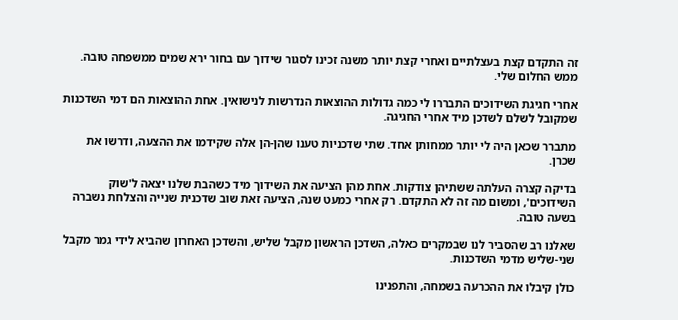זה התקדם קצת בעצלתיים ואחרי קצת יותר משנה זכינו לסגור שידוך עם בחור ירא שמים ממשפחה טובה. ממש החלום שלי.

אחרי חגיגת השידוכים התבררו לי כמה גדולות ההוצאות הנדרשות לנישואין. אחת ההוצאות הם דמי השדכנות שמקובל לשלם לשדכן מיד אחרי החגיגה.

מתברר שכאן היה לי יותר ממחותן אחד. שתי שדכניות טענו שהן-הן אלה שקידמו את ההצעה, ודרשו את שכרן.

בדיקה קצרה העלתה ששתיהן צודקות. אחת מהן הציעה את השידוך מיד כשהבת שלנו יצאה ל'שוק השידוכים', ומשום מה זה לא התקדם. רק אחרי כמעט שנה, הציעה זאת שוב שדכנית שנייה והצלחת נשברה בשעה טובה.

שאלנו רב שהסביר לנו שבמקרים כאלה, השדכן הראשון מקבל שליש, והשדכן האחרון שהביא לידי גמר מקבל שני-שליש מדמי השדכנות.

כולן קיבלו את ההכרעה בשמחה, והתפנינו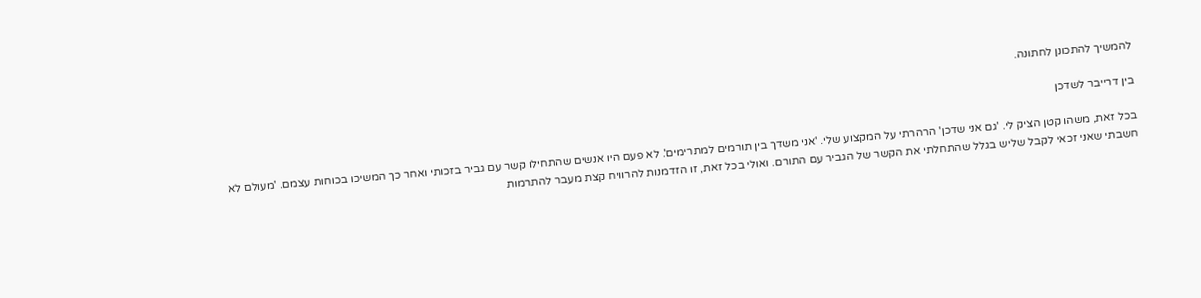להמשיך להתכונן לחתונה.

בין דרייבר לשדכן

בכל זאת, משהו קטן הציק לי. 'גם אני שדכן' הרהרתי על המקצוע שלי. 'אני משדך בין תורמים למתרימים'. לא פעם היו אנשים שהתחילו קשר עם גביר בזכותי ואחר כך המשיכו בכוחות עצמם. 'מעולם לא חשבתי שאני זכאי לקבל שליש בגלל שהתחלתי את הקשר של הגביר עם התורם. ואולי בכל זאת, זו הזדמנות להרוויח קצת מעבר להתרמות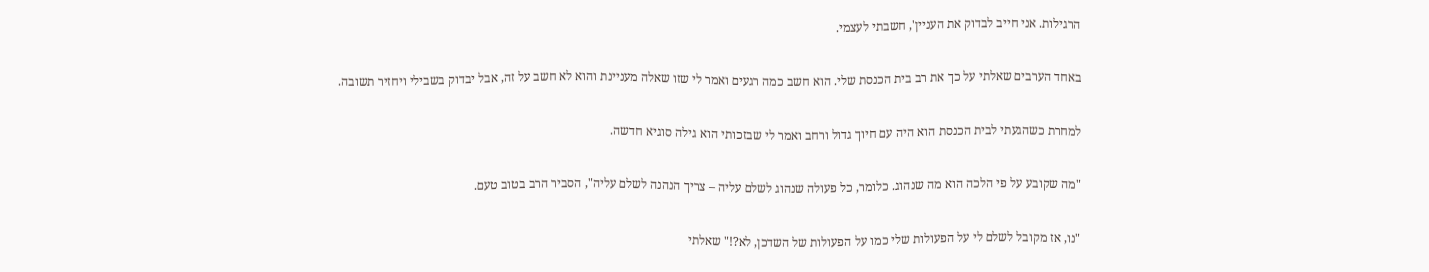הרגילות. אני חייב לבדוק את העניין', חשבתי לעצמי.

באחד הערבים שאלתי על כך את רב בית הכנסת שלי. הוא חשב כמה רגעים ואמר לי שזו שאלה מעניינת והוא לא חשב על זה, אבל יבדוק בשבילי ויחזיר תשובה.

למחרת כשהגעתי לבית הכנסת הוא היה עם חיוך גדול ורחב ואמר לי שבזכותי הוא גילה סוגיא חדשה.

"מה שקובע על פי הלכה הוא מה שנהוג. כלומר, כל פעולה שנהוג לשלם עליה – צריך הנהנה לשלם עליה", הסביר הרב בטוב טעם.

"נו, אז מקובל לשלם לי על הפעולות שלי כמו על הפעולות של השדכן, לא?!" שאלתי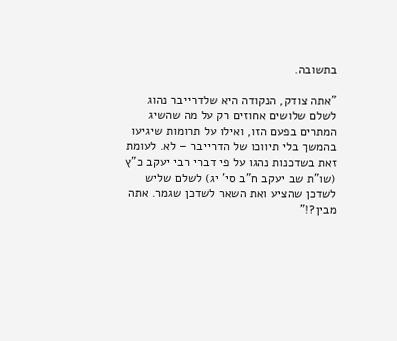בתשובה.

"אתה צודק, הנקודה היא שלדרייבר נהוג לשלם שלושים אחוזים רק על מה שהשיג המתרים בפעם הזו, ואילו על תרומות שיגיעו בהמשך בלי תיווכו של הדרייבר – לא. לעומת זאת בשדכנות נהגו על פי דברי רבי יעקב כ"ץ (שו"ת שב יעקב ח"ב סי' יג) לשלם שליש לשדכן שהציע ואת השאר לשדכן שגמר. אתה מבין?!"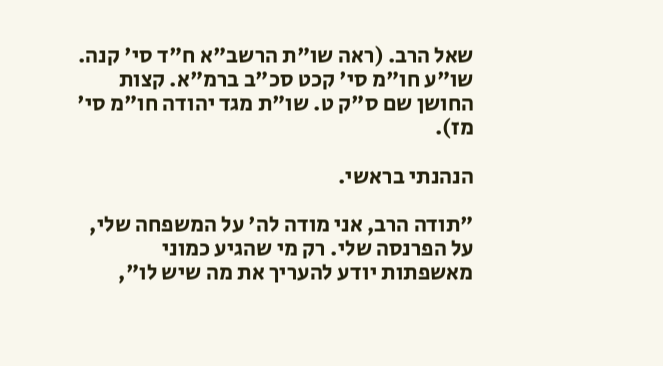שאל הרב. (ראה שו"ת הרשב"א ח"ד סי' קנה. שו"ע חו"מ סי' קכט סכ"ב ברמ"א. קצות החושן שם ס"ק ט. שו"ת מגד יהודה חו"מ סי' מז).

הנהנתי בראשי.

"תודה הרב, אני מודה לה' על המשפחה שלי, על הפרנסה שלי. רק מי שהגיע כמוני מאשפתות יודע להעריך את מה שיש לו",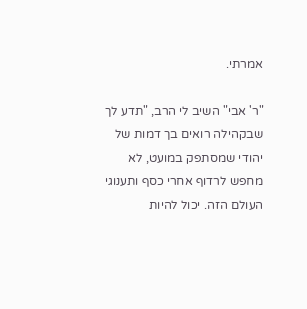אמרתי.

"ר' אבי" השיב לי הרב, "תדע לך שבקהילה רואים בך דמות של יהודי שמסתפק במועט, לא מחפש לרדוף אחרי כסף ותענוגי העולם הזה. יכול להיות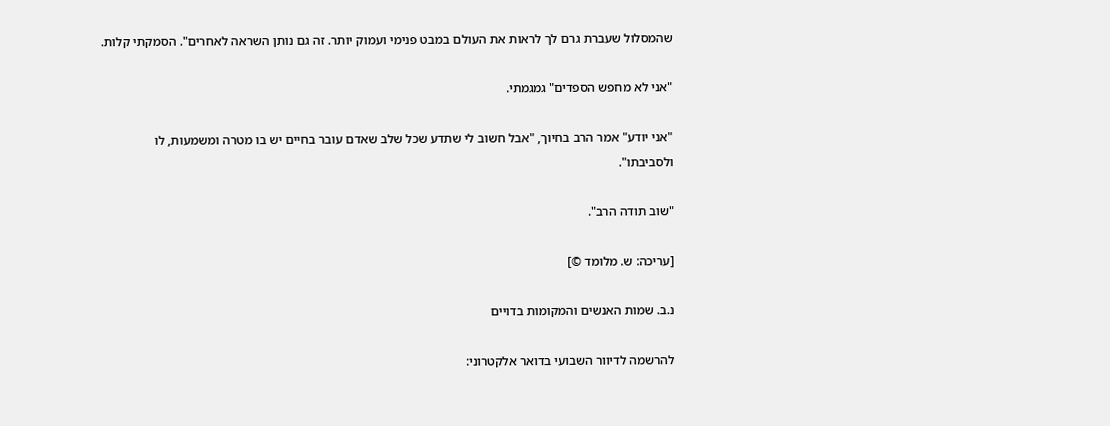שהמסלול שעברת גרם לך לראות את העולם במבט פנימי ועמוק יותר. זה גם נותן השראה לאחרים". הסמקתי קלות.

"אני לא מחפש הספדים" גמגמתי.

"אני יודע" אמר הרב בחיוך, "אבל חשוב לי שתדע שכל שלב שאדם עובר בחיים יש בו מטרה ומשמעות, לו ולסביבתו".

"שוב תודה הרב".

[עריכה: ש. מלומד ©]

נ.ב. שמות האנשים והמקומות בדויים

להרשמה לדיוור השבועי בדואר אלקטרוני: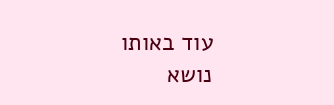עוד באותו נושא